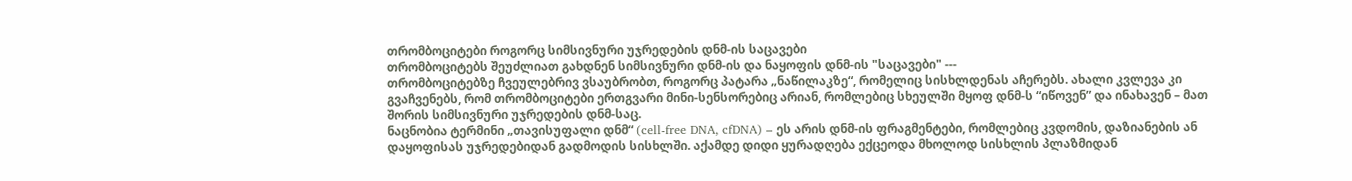თრომბოციტები როგორც სიმსივნური უჯრედების დნმ-ის საცავები
თრომბოციტებს შეუძლიათ გახდნენ სიმსივნური დნმ-ის და ნაყოფის დნმ-ის "საცავები" ---
თრომბოციტებზე ჩვეულებრივ ვსაუბრობთ, როგორც პატარა „ნაწილაკზე“, რომელიც სისხლდენას აჩერებს. ახალი კვლევა კი გვაჩვენებს, რომ თრომბოციტები ერთგვარი მინი-სენსორებიც არიან, რომლებიც სხეულში მყოფ დნმ-ს “იწოვენ” და ინახავენ – მათ შორის სიმსივნური უჯრედების დნმ-საც.
ნაცნობია ტერმინი „თავისუფალი დნმ“ (cell-free DNA, cfDNA) – ეს არის დნმ-ის ფრაგმენტები, რომლებიც კვდომის, დაზიანების ან დაყოფისას უჯრედებიდან გადმოდის სისხლში. აქამდე დიდი ყურადღება ექცეოდა მხოლოდ სისხლის პლაზმიდან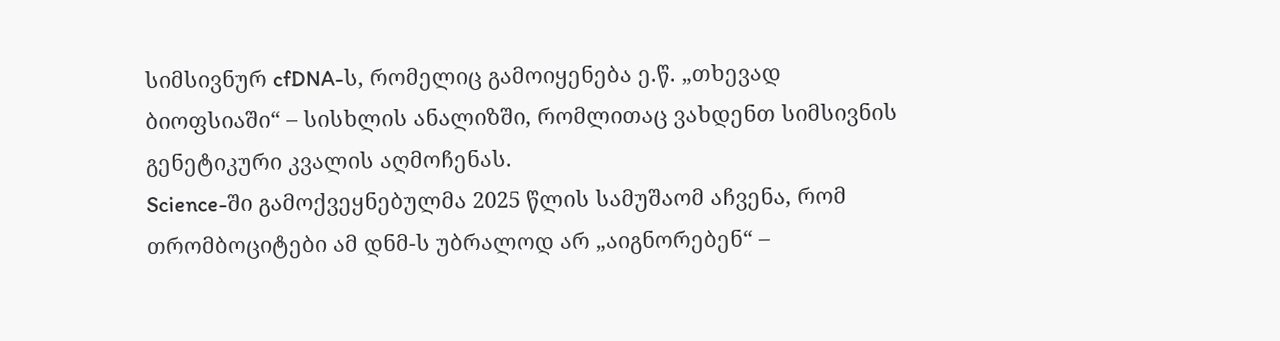სიმსივნურ cfDNA-ს, რომელიც გამოიყენება ე.წ. „თხევად ბიოფსიაში“ – სისხლის ანალიზში, რომლითაც ვახდენთ სიმსივნის გენეტიკური კვალის აღმოჩენას.
Science-ში გამოქვეყნებულმა 2025 წლის სამუშაომ აჩვენა, რომ თრომბოციტები ამ დნმ-ს უბრალოდ არ „აიგნორებენ“ –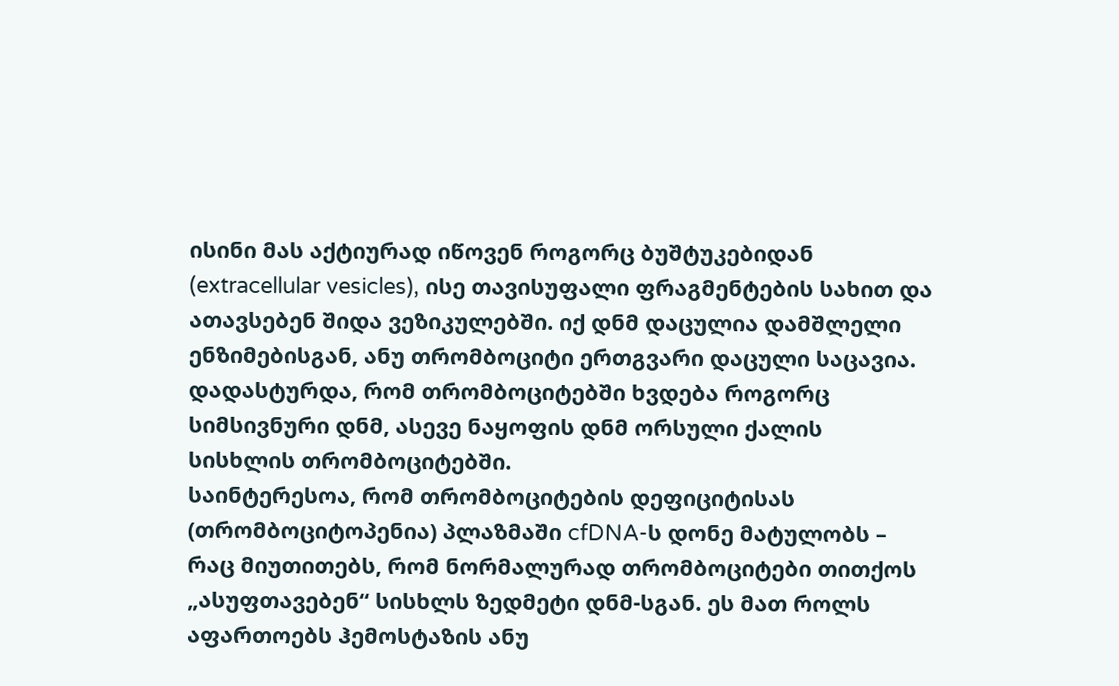ისინი მას აქტიურად იწოვენ როგორც ბუშტუკებიდან (extracellular vesicles), ისე თავისუფალი ფრაგმენტების სახით და ათავსებენ შიდა ვეზიკულებში. იქ დნმ დაცულია დამშლელი ენზიმებისგან, ანუ თრომბოციტი ერთგვარი დაცული საცავია. დადასტურდა, რომ თრომბოციტებში ხვდება როგორც სიმსივნური დნმ, ასევე ნაყოფის დნმ ორსული ქალის სისხლის თრომბოციტებში.
საინტერესოა, რომ თრომბოციტების დეფიციტისას (თრომბოციტოპენია) პლაზმაში cfDNA-ს დონე მატულობს – რაც მიუთითებს, რომ ნორმალურად თრომბოციტები თითქოს „ასუფთავებენ“ სისხლს ზედმეტი დნმ-სგან. ეს მათ როლს აფართოებს ჰემოსტაზის ანუ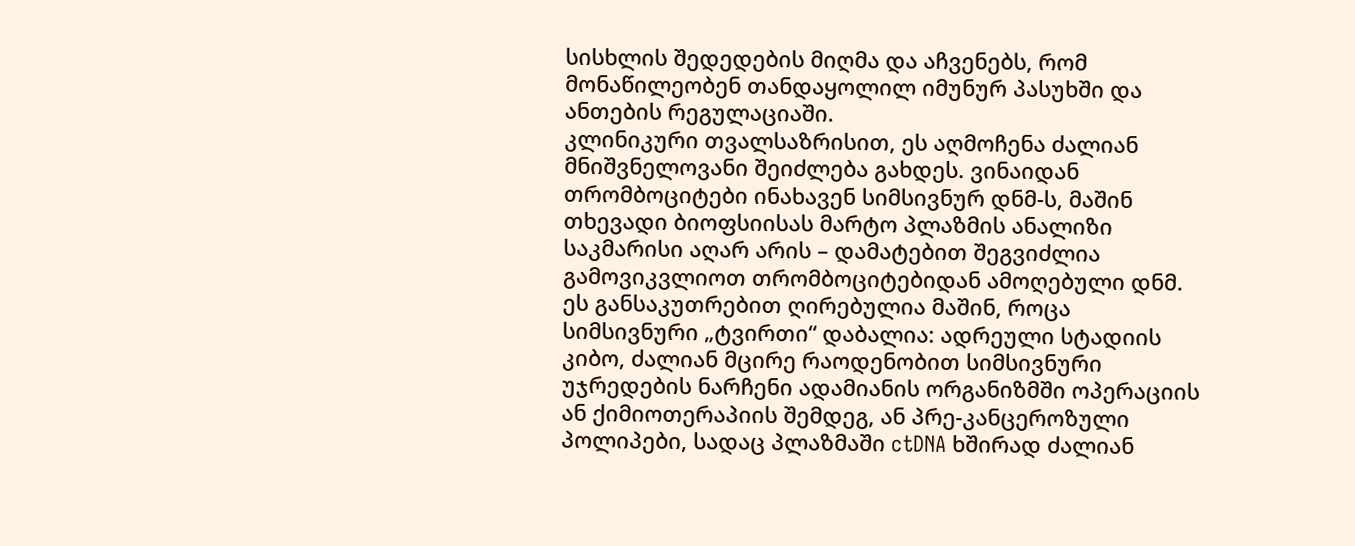სისხლის შედედების მიღმა და აჩვენებს, რომ მონაწილეობენ თანდაყოლილ იმუნურ პასუხში და ანთების რეგულაციაში.
კლინიკური თვალსაზრისით, ეს აღმოჩენა ძალიან მნიშვნელოვანი შეიძლება გახდეს. ვინაიდან თრომბოციტები ინახავენ სიმსივნურ დნმ-ს, მაშინ თხევადი ბიოფსიისას მარტო პლაზმის ანალიზი საკმარისი აღარ არის – დამატებით შეგვიძლია გამოვიკვლიოთ თრომბოციტებიდან ამოღებული დნმ. ეს განსაკუთრებით ღირებულია მაშინ, როცა სიმსივნური „ტვირთი“ დაბალია: ადრეული სტადიის კიბო, ძალიან მცირე რაოდენობით სიმსივნური უჯრედების ნარჩენი ადამიანის ორგანიზმში ოპერაციის ან ქიმიოთერაპიის შემდეგ, ან პრე-კანცეროზული პოლიპები, სადაც პლაზმაში ctDNA ხშირად ძალიან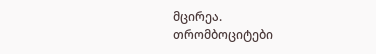მცირეა.
თრომბოციტები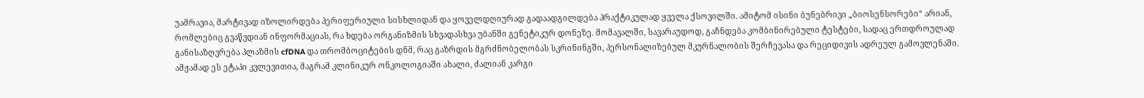უამრავია, მარტივად იზოლირდება პერიფერიული სისხლიდან და ყოველდღიურად გადაადგილდება პრაქტიკულად ყველა ქსოვილში. ამიტომ ისინი ბუნებრივი „ბიოსენსორები“ არიან, რომლებიც გვაწვდიან ინფორმაციას, რა ხდება ორგანიზმის სხვადასხვა უბანში გენეტიკურ დონეზე. მომავალში, სავარაუდოდ, გაჩნდება კომბინირებული ტესტები, სადაც ერთდროულად განისაზღვრება პლაზმის cfDNA და თრომბოციტების დნმ, რაც გაზრდის მგრძნობელობას სკრინინგში, პერსონალიზებულ მკურნალობის შერჩევასა და რეციდივის ადრეულ გამოვლენაში. ამჟამად ეს ეტაპი კვლევითია, მაგრამ კლინიკურ ონკოლოგიაში ახალი, ძალიან კარგი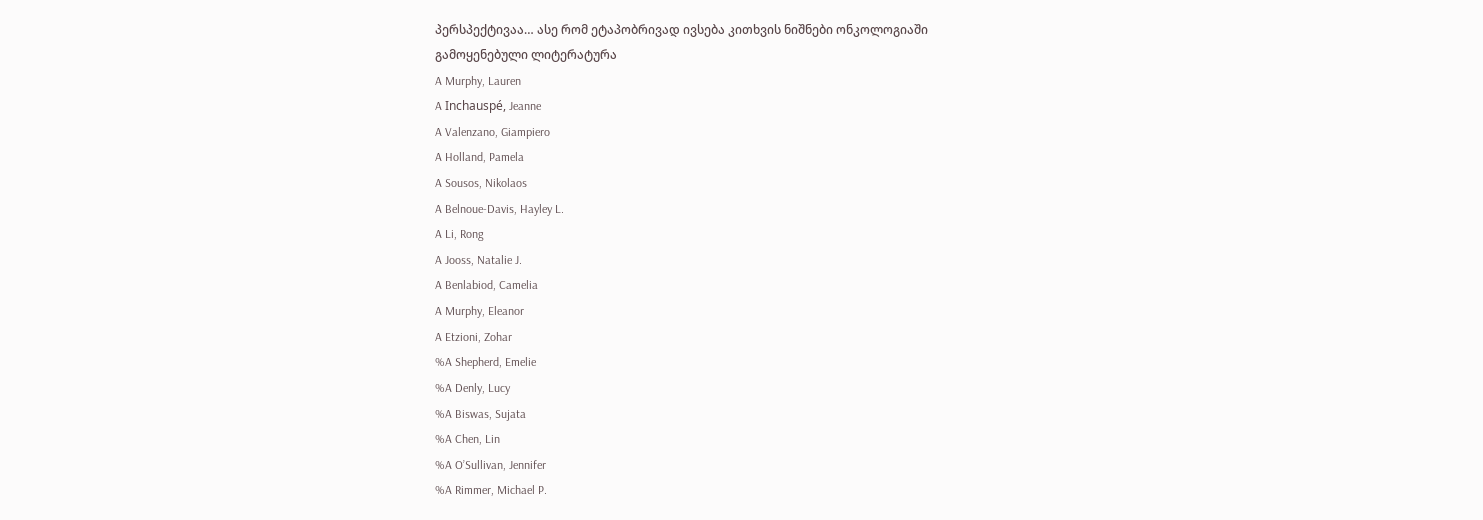პერსპექტივაა… ასე რომ ეტაპობრივად ივსება კითხვის ნიშნები ონკოლოგიაში
გამოყენებული ლიტერატურა
A Murphy, Lauren
A Inchauspé, Jeanne
A Valenzano, Giampiero
A Holland, Pamela
A Sousos, Nikolaos
A Belnoue-Davis, Hayley L.
A Li, Rong
A Jooss, Natalie J.
A Benlabiod, Camelia
A Murphy, Eleanor
A Etzioni, Zohar
%A Shepherd, Emelie
%A Denly, Lucy
%A Biswas, Sujata
%A Chen, Lin
%A O’Sullivan, Jennifer
%A Rimmer, Michael P.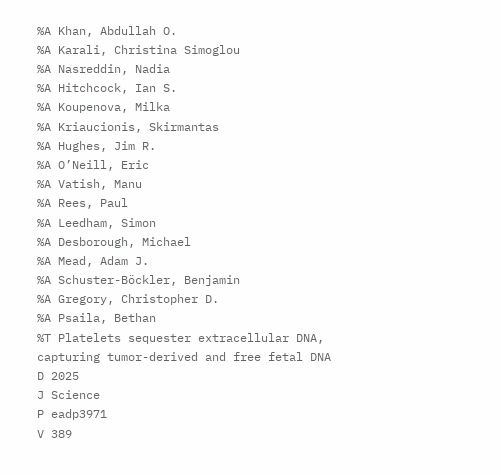%A Khan, Abdullah O.
%A Karali, Christina Simoglou
%A Nasreddin, Nadia
%A Hitchcock, Ian S.
%A Koupenova, Milka
%A Kriaucionis, Skirmantas
%A Hughes, Jim R.
%A O’Neill, Eric
%A Vatish, Manu
%A Rees, Paul
%A Leedham, Simon
%A Desborough, Michael
%A Mead, Adam J.
%A Schuster-Böckler, Benjamin
%A Gregory, Christopher D.
%A Psaila, Bethan
%T Platelets sequester extracellular DNA, capturing tumor-derived and free fetal DNA
D 2025
J Science
P eadp3971
V 389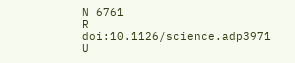N 6761
R doi:10.1126/science.adp3971
U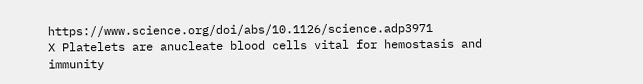https://www.science.org/doi/abs/10.1126/science.adp3971
X Platelets are anucleate blood cells vital for hemostasis and immunity